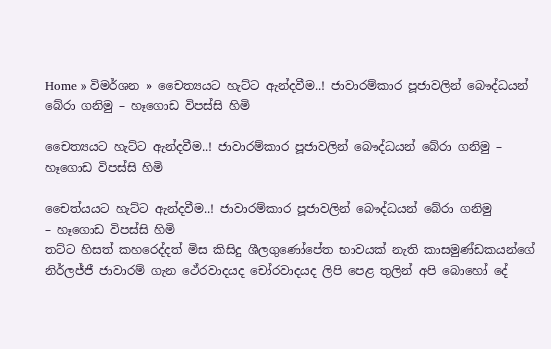Home » විමර්ශන » චෛත්‍යයට හැට්ට ඇන්දවීම..! ජාවාරම්කාර පූජාවලින් බෞද්ධයන් බේරා ගනිමු – හෑගොඩ විපස්සි හිමි

චෛත්‍යයට හැට්ට ඇන්දවීම..! ජාවාරම්කාර පූජාවලින් බෞද්ධයන් බේරා ගනිමු – හෑගොඩ විපස්සි හිමි

චෛත්යයට හැට්ට ඇන්දවීම..! ජාවාරම්කාර පූජාවලින් බෞද්ධයන් බේරා ගනිමු
– හෑගොඩ විපස්සි හිමි
තට්ට හිසත් කහරෙද්දත් මිස කිසිදු ශීලගුණෝපේත භාවයක් නැති කාසමුණ්ඩකයන්ගේ නිර්ලජ්ජී ජාවාරම් ගැන ථේරවාදයද චෝරවාදයද ලිපි පෙළ තුලින් අපි බොහෝ දේ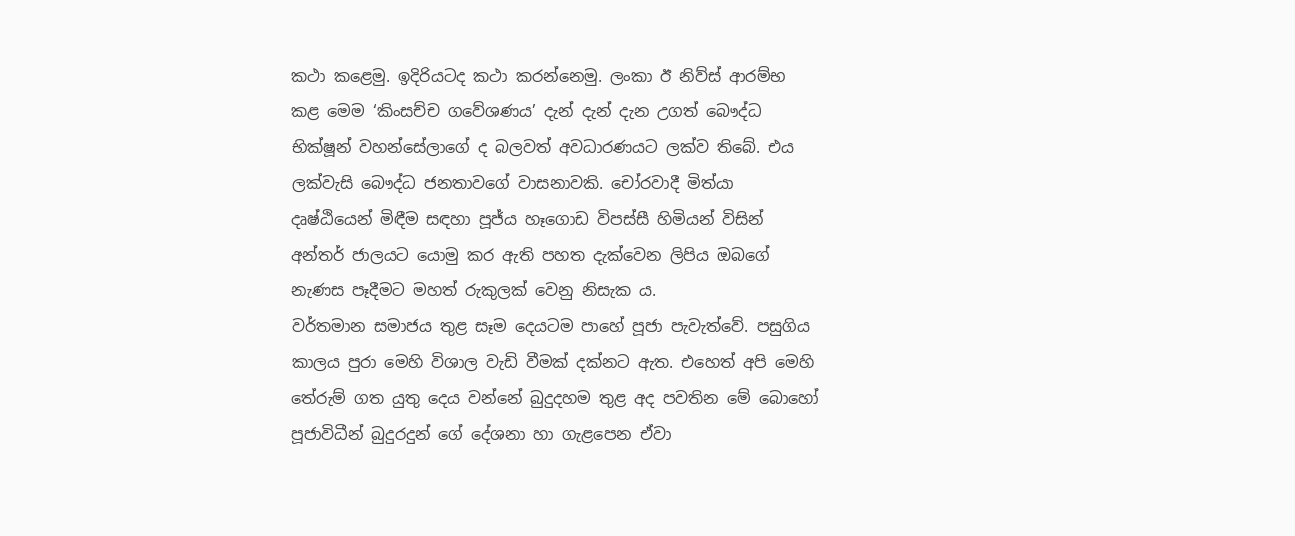කථා කළෙමු. ඉදිරියටද කථා කරන්නෙමු. ලංකා ඊ නිව්ස් ආරම්භ කළ මෙම ‘කිංසච්ච ගවේශණය’ දැන් දැන් දැන උගත් බෞද්ධ භික්ෂූන් වහන්සේලාගේ ද බලවත් අවධාරණයට ලක්ව තිබේ. එය ලක්වැසි බෞද්ධ ජනතාවගේ වාසනාවකි. චෝරවාදී මිත්යා දෘෂ්ඨියෙන් මිඳීම සඳහා පූජ්ය හෑගොඩ විපස්සී හිමියන් විසින් අන්තර් ජාලයට යොමු කර ඇති පහත දැක්වෙන ලිපිය ඔබගේ නැණස පෑදීමට මහත් රුකුලක් වෙනු නිසැක ය.
වර්තමාන සමාජය තුළ සෑම දෙයටම පාහේ පූජා පැවැත්වේ. පසුගිය කාලය පුරා මෙහි විශාල වැඩි වීමක් දක්නට ඇත. එහෙත් අපි මෙහි තේරුම් ගත යුතු දෙය වන්නේ බුදුදහම තුළ අද පවතින මේ බොහෝ පූජාවිධීන් බුදුරදුන් ගේ දේශනා හා ගැළපෙන ඒවා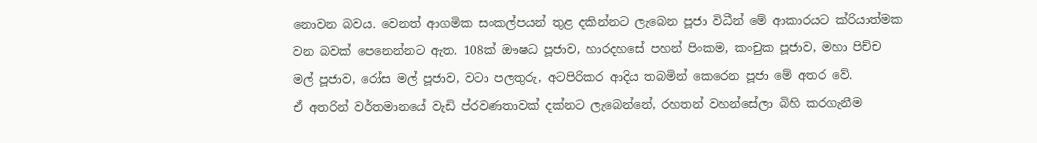නොවන බවය. වෙනත් ආගමික සංකල්පයන් තුළ දකින්නට ලැබෙන පූජා විධීන් මේ ආකාරයට ක්රියාත්මක වන බවක් පෙනෙන්නට ඇත. 108ක් ඖෂධ පූජාව, හාරදහසේ පහන් පිංකම, කංචුක පූජාව, මහා පිච්ච මල් පූජාව, රෝස මල් පූජාව, වටා පලතුරු, අටපිරිකර ආදිය තබමින් කෙරෙන පූජා මේ අතර වේ.
ඒ අතරින් වර්තමානයේ වැඩි ප්රවණතාවක් දක්නට ලැබෙන්නේ, රහතන් වහන්සේලා බිහි කරගැනීම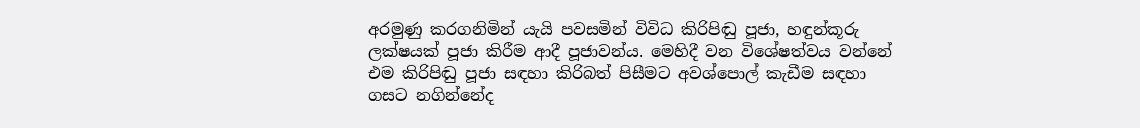අරමුණු කරගනිමින් යැයි පවසමින් විවිධ කිරිපිඬු පූජා, හඳුන්කූරු ලක්ෂයක් පූජා කිරීම ආදී පූජාවන්ය. මෙහිදී වන විශේෂත්වය වන්නේ එම කිරිපිඬු පූජා සඳහා කිරිබත් පිසීමට අවශ්පොල් කැඩීම සඳහා ගසට නගින්නේද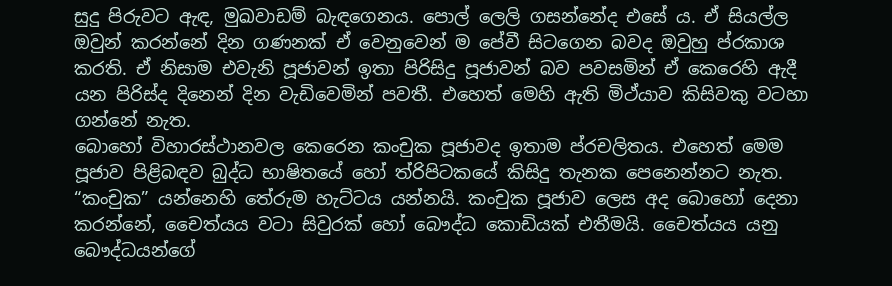සුදු පිරුවට ඇඳ, මුඛවාඩම් බැඳගෙනය. පොල් ලෙලි ගසන්නේද එසේ ය. ඒ සියල්ල ඔවුන් කරන්නේ දින ගණනක් ඒ වෙනුවෙන් ම පේවී සිටගෙන බවද ඔවුහු ප්රකාශ කරති. ඒ නිසාම එවැනි පූජාවන් ඉතා පිරිසිදු පූජාවන් බව පවසමින් ඒ කෙරෙහි ඇදී යන පිරිස්ද දිනෙන් දින වැඩිවෙමින් පවතී. එහෙත් මෙහි ඇති මිථ්යාව කිසිවකු වටහා ගන්නේ නැත.
බොහෝ විහාරස්ථානවල කෙරෙන කංචුක පූජාවද ඉතාම ප්රචලිතය. එහෙත් මෙම පූජාව පිළිබඳව බුද්ධ භාෂිතයේ හෝ ත්රිපිටකයේ කිසිදු තැනක පෙනෙන්නට නැත. “කංචුක” යන්නෙහි තේරුම හැට්ටය යන්නයි. කංචුක පූජාව ලෙස අද බොහෝ දෙනා කරන්නේ, චෛත්යය වටා සිවුරක් හෝ බෞද්ධ කොඩියක් එතීමයි. චෛත්යය යනු බෞද්ධයන්ගේ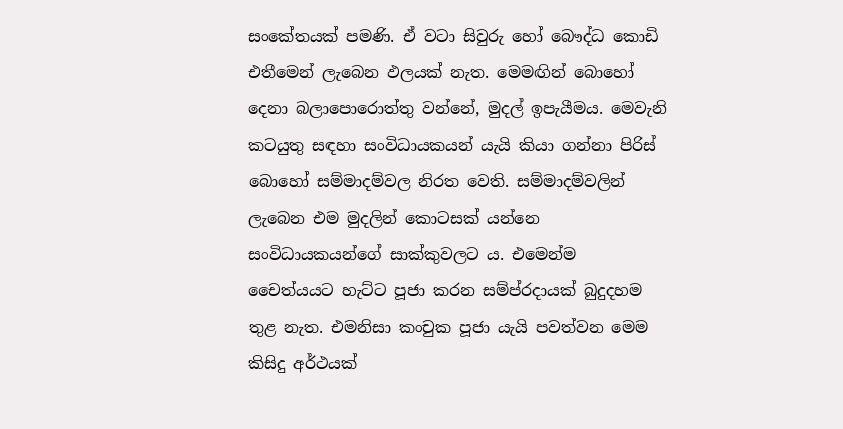සංකේතයක් පමණි. ඒ වටා සිවුරු හෝ බෞද්ධ කොඩි එතීමෙන් ලැබෙන ඵලයක් නැත. මෙමඟින් බොහෝ දෙනා බලාපොරොත්තු වන්නේ, මුදල් ඉපැයීමය. මෙවැනි කටයුතු සඳහා සංවිධායකයන් යැයි කියා ගන්නා පිරිස් බොහෝ සම්මාදම්වල නිරත වෙති. සම්මාදම්වලින් ලැබෙන එම මුදලින් කොටසක් යන්නෙ සංවිධායකයන්ගේ සාක්කුවලට ය. එමෙන්ම චෛත්යයට හැට්ට පූජා කරන සම්ප්රදායක් බුදුදහම තුළ නැත. එමනිසා කංචුක පූජා යැයි පවත්වන මෙම කිසිදු අර්ථයක්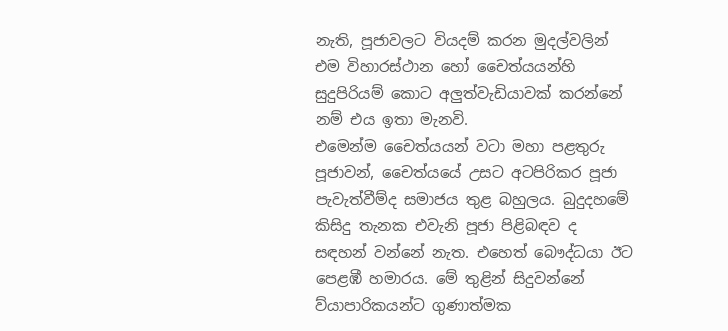නැති, පූජාවලට වියදම් කරන මුදල්වලින් එම විහාරස්ථාන හෝ චෛත්යයන්හි සුදුපිරියම් කොට අලුත්වැඩියාවක් කරන්නේ නම් එය ඉතා මැනවි.
එමෙන්ම චෛත්යයන් වටා මහා පළතුරු පූජාවන්, චෛත්යයේ උසට අටපිරිකර පූජා පැවැත්වීම්ද සමාජය තුළ බහුලය. බුදුදහමේ කිසිදු තැනක එවැනි පූජා පිළිබඳව ද සඳහන් වන්නේ නැත. එහෙත් බෞද්ධයා ඊට පෙළඹී හමාරය. මේ තුළින් සිදුවන්නේ ව්යාපාරිකයන්ට ගුණාත්මක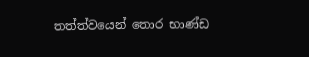තත්ත්වයෙන් තොර භාණ්ඩ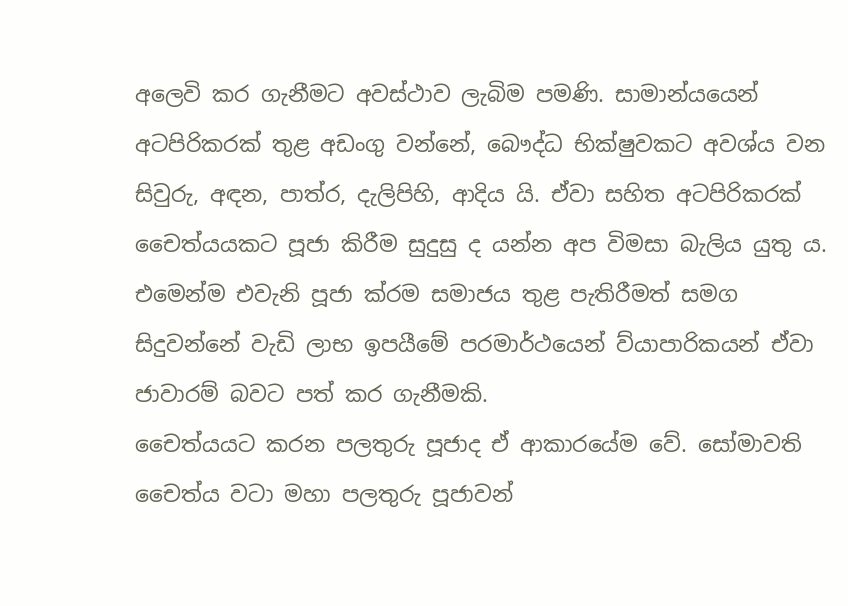අලෙවි කර ගැනීමට අවස්ථාව ලැබිම පමණි. සාමාන්යයෙන් අටපිරිකරක් තුළ අඩංගු වන්නේ, බෞද්ධ භික්ෂුවකට අවශ්ය වන සිවුරු, අඳන, පාත්ර, දැලිපිහි, ආදිය යි. ඒවා සහිත අටපිරිකරක් චෛත්යයකට පූජා කිරීම සුදුසු ද යන්න අප විමසා බැලිය යුතු ය. එමෙන්ම එවැනි පූජා ක්රම සමාජය තුළ පැතිරීමත් සමග සිදුවන්නේ වැඩි ලාභ ඉපයීමේ පරමාර්ථයෙන් ව්යාපාරිකයන් ඒවා ජාවාරම් බවට පත් කර ගැනීමකි.
චෛත්යයට කරන පලතුරු පූජාද ඒ ආකාරයේම වේ. සෝමාවති චෛත්ය වටා මහා පලතුරු පූජාවන්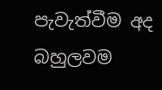පැවැත්වීම අද බහුලවම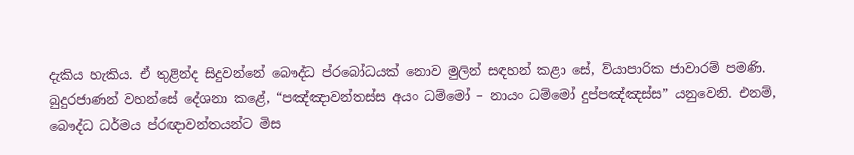දැකිය හැකිය. ඒ තුළින්ද සිදුවන්නේ බෞද්ධ ප්රබෝධයක් නොව මුලින් සඳහන් කළා සේ, ව්යාපාරික ජාවාරම් පමණි.
බුදුරජාණන් වහන්සේ දේශනා කළේ, “පඤ්ඤාවන්තස්ස අයං ධම්මෝ – නායං ධම්මෝ දුප්පඤ්ඤස්ස” යනුවෙනි. එනම්, බෞද්ධ ධර්මය ප්රඥාවන්තයන්ට මිස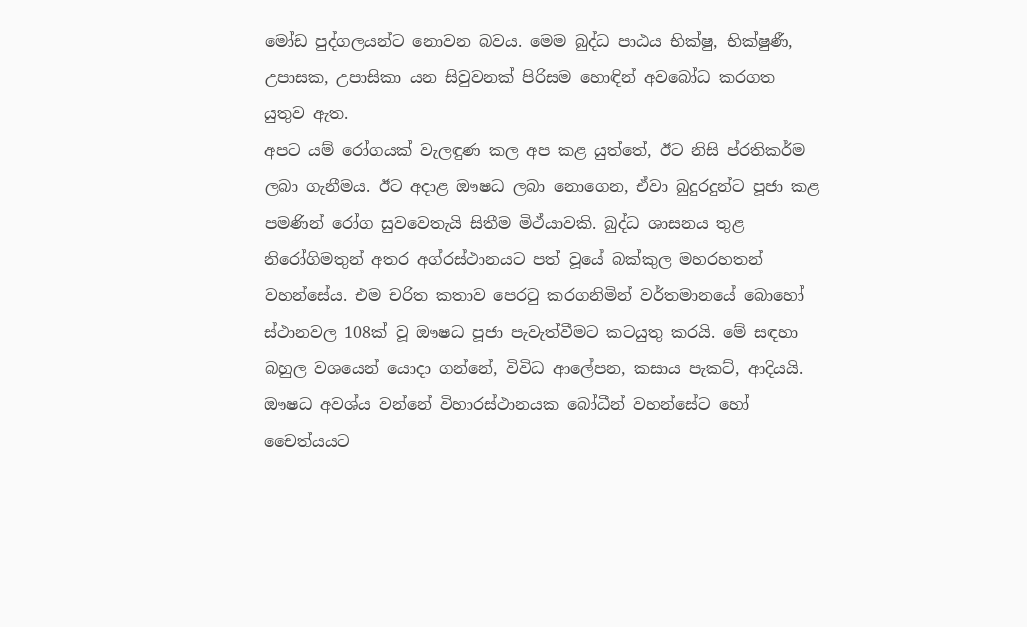මෝඩ පුද්ගලයන්ට නොවන බවය. මෙම බුද්ධ පාඨය භික්ෂු, භික්ෂුණී, උපාසක, උපාසිකා යන සිවුවනක් පිරිසම හොඳින් අවබෝධ කරගත යුතුව ඇත.
අපට යම් රෝගයක් වැලඳුණ කල අප කළ යුත්තේ, ඊට නිසි ප්රතිකර්ම ලබා ගැනීමය. ඊට අදාළ ඖෂධ ලබා නොගෙන, ඒවා බුදුරදුන්ට පූජා කළ පමණින් රෝග සුවවෙතැයි සිතීම මිථ්යාවකි. බුද්ධ ශාසනය තුළ නිරෝගිමතුන් අතර අග්රස්ථානයට පත් වූයේ බක්කුල මහරහතන් වහන්සේය. එම චරිත කතාව පෙරටු කරගනිමින් වර්තමානයේ බොහෝ ස්ථානවල 108ක් වූ ඖෂධ පූජා පැවැත්වීමට කටයුතු කරයි. මේ සඳහා බහුල වශයෙන් යොදා ගන්නේ, විවිධ ආලේපන, කසාය පැකට්, ආදියයි. ඖෂධ අවශ්ය වන්නේ විහාරස්ථානයක බෝධීන් වහන්සේට හෝ චෛත්යයට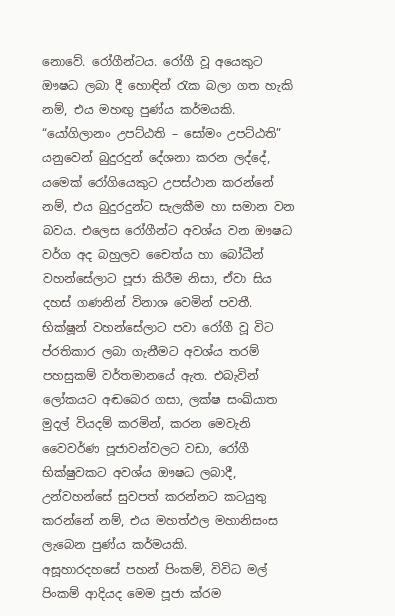නොවේ. රෝගීන්ටය. රෝගී වූ අයෙකුට ඖෂධ ලබා දී හොඳින් රැක බලා ගත හැකි නම්, එය මහඟු පුණ්ය කර්මයකි. “යෝගිලානං උපට්ඨති – සෝමං උපට්ඨති” යනුවෙන් බුදුරදුන් දේශනා කරන ලද්දේ, යමෙක් රෝගියෙකුට උපස්ථාන කරන්නේ නම්, එය බුදුරදුන්ට සැලකීම හා සමාන වන බවය. එලෙස රෝගීන්ට අවශ්ය වන ඖෂධ වර්ග අද බහුලව චෛත්ය හා බෝධීන් වහන්සේලාට පූජා කිරීම නිසා, ඒවා සිය දහස් ගණනින් විනාශ වෙමින් පවතී. භික්ෂූන් වහන්සේලාට පවා රෝගී වූ විට ප්රතිකාර ලබා ගැනීමට අවශ්ය තරම් පහසුකම් වර්තමානයේ ඇත. එබැවින් ලෝකයට අඬබෙර ගසා, ලක්ෂ සංඛ්යාත මුදල් වියදම් කරමින්, කරන මෙවැනි වෛවර්ණ පූජාවන්වලට වඩා, රෝගී භික්ෂුවකට අවශ්ය ඖෂධ ලබාදී, උන්වහන්සේ සුවපත් කරන්නට කටයුතු කරන්නේ නම්, එය මහත්ඵල මහානිසංස ලැබෙන පුණ්ය කර්මයකි.
අසූහාරදහසේ පහන් පිංකම්, විවිධ මල් පිංකම් ආදියද මෙම පූජා ක්රම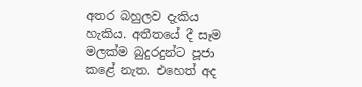අතර බහුලව දැකිය හැකිය. අතීතයේ දී සෑම මලක්ම බුදුරදුන්ට පූජා කළේ නැත. එහෙත් අද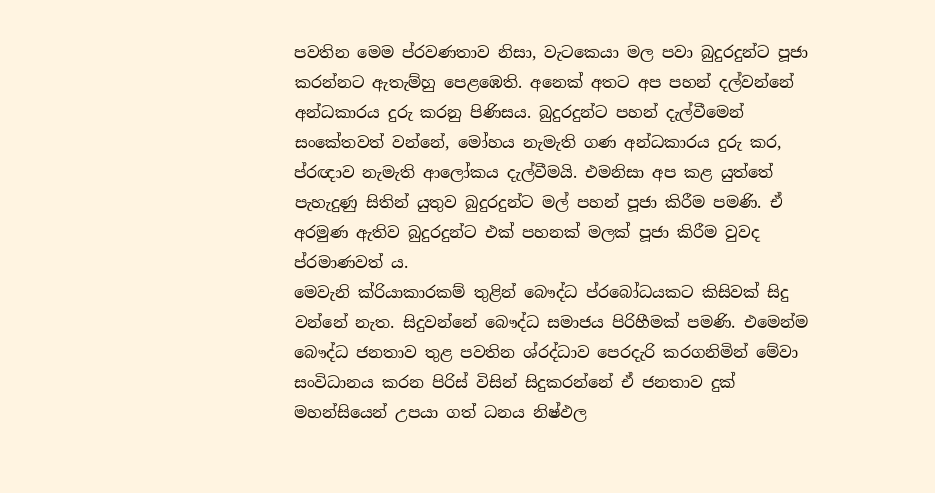පවතින මෙම ප්රවණතාව නිසා, වැටකෙයා මල පවා බුදුරදුන්ට පූජා කරන්නට ඇතැම්හු පෙළඹෙති. අනෙක් අතට අප පහන් දල්වන්නේ අන්ධකාරය දුරු කරනු පිණිසය. බුදුරදුන්ට පහන් දැල්වීමෙන් සංකේතවත් වන්නේ, මෝහය නැමැති ගණ අන්ධකාරය දුරු කර, ප්රඥාව නැමැති ආලෝකය දැල්වීමයි. එමනිසා අප කළ යුත්තේ පැහැදුණු සිතින් යුතුව බුදුරදුන්ට මල් පහන් පූජා කිරීම පමණි. ඒ අරමුණ ඇතිව බුදුරදුන්ට එක් පහනක් මලක් පූජා කිරීම වුවද ප්රමාණවත් ය.
මෙවැනි ක්රියාකාරකම් තුළින් බෞද්ධ ප්රබෝධයකට කිසිවක් සිදු වන්නේ නැත. සිදුවන්නේ බෞද්ධ සමාජය පිරිහීමක් පමණි. එමෙන්ම බෞද්ධ ජනතාව තුළ පවතින ශ්රද්ධාව පෙරදැරි කරගනිමින් මේවා සංවිධානය කරන පිරිස් විසින් සිදුකරන්නේ ඒ ජනතාව දුක් මහන්සියෙන් උපයා ගත් ධනය නිෂ්ඵල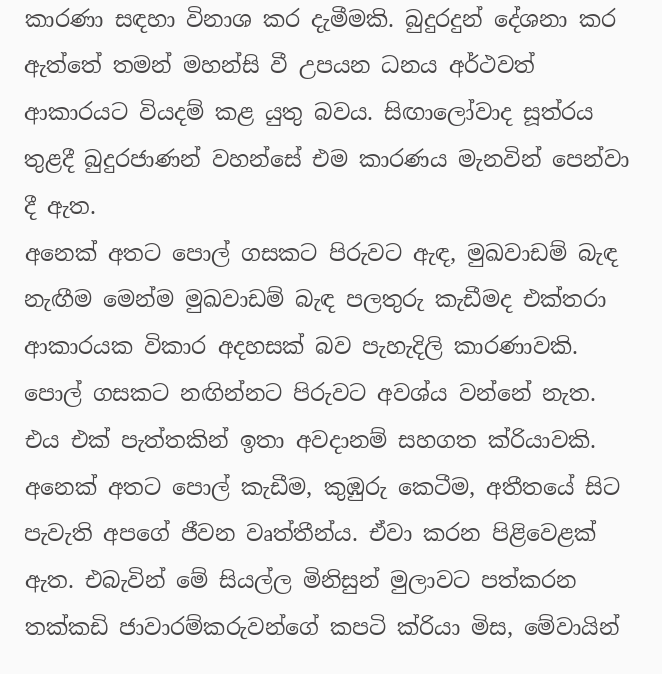කාරණා සඳහා විනාශ කර දැමීමකි. බුදුරදුන් දේශනා කර ඇත්තේ තමන් මහන්සි වී උපයන ධනය අර්ථවත් ආකාරයට වියදම් කළ යුතු බවය. සිඟාලෝවාද සූත්රය තුළදී බුදුරජාණන් වහන්සේ එම කාරණය මැනවින් පෙන්වා දී ඇත.
අනෙක් අතට පොල් ගසකට පිරුවට ඇඳ, මුඛවාඩම් බැඳ නැඟීම මෙන්ම මුඛවාඩම් බැඳ පලතුරු කැඩීමද එක්තරා ආකාරයක විකාර අදහසක් බව පැහැදිලි කාරණාවකි. පොල් ගසකට නඟින්නට පිරුවට අවශ්ය වන්නේ නැත. එය එක් පැත්තකින් ඉතා අවදානම් සහගත ක්රියාවකි. අනෙක් අතට පොල් කැඩීම, කුඹුරු කෙටීම, අතීතයේ සිට පැවැති අපගේ ජීවන වෘත්තීන්ය. ඒවා කරන පිළිවෙළක් ඇත. එබැවින් මේ සියල්ල මිනිසුන් මුලාවට පත්කරන තක්කඩි ජාවාරම්කරුවන්ගේ කපටි ක්රියා මිස, මේවායින්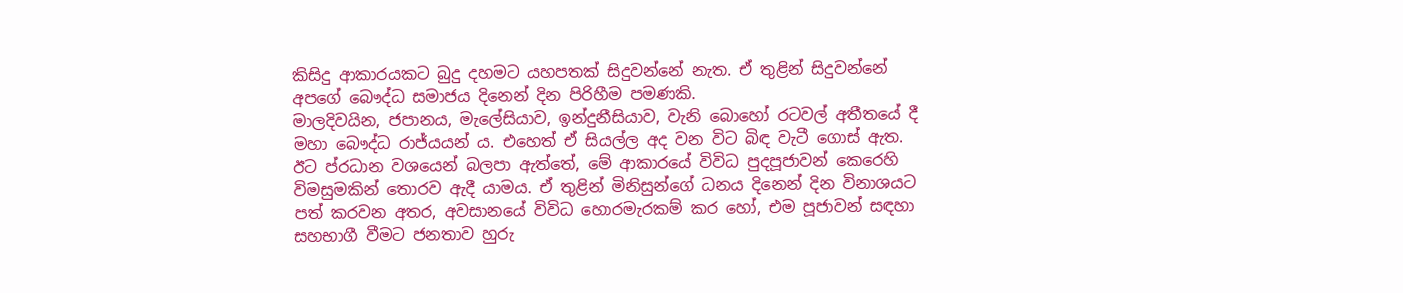කිසිදු ආකාරයකට බුදු දහමට යහපතක් සිදුවන්නේ නැත. ඒ තුළින් සිදුවන්නේ අපගේ බෞද්ධ සමාජය දිනෙන් දින පිරිහීම පමණකි.
මාලදිවයින, ජපානය, මැලේසියාව, ඉන්දුනීසියාව, වැනි බොහෝ රටවල් අතීතයේ දී මහා බෞද්ධ රාජ්යයන් ය. එහෙත් ඒ සියල්ල අද වන විට බිඳ වැටී ගොස් ඇත. ඊට ප්රධාන වශයෙන් බලපා ඇත්තේ, මේ ආකාරයේ විවිධ පුදපූජාවන් කෙරෙහි විමසුමකින් තොරව ඇදී යාමය. ඒ තුළින් මිනිසුන්ගේ ධනය දිනෙන් දින විනාශයට පත් කරවන අතර, අවසානයේ විවිධ හොරමැරකම් කර හෝ, එම පූජාවන් සඳහා සහභාගී වීමට ජනතාව හුරු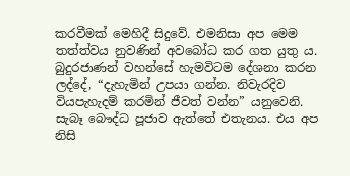කරවීමක් මෙහිදී සිදුවේ. එමනිසා අප මෙම තත්ත්වය නුවණින් අවබෝධ කර ගත යුතු ය.
බුදුරජාණන් වහන්සේ හැමවිටම දේශනා කරන ලද්දේ, “දැහැමින් උපයා ගන්න. නිවැරදිව වියපැහැදම් කරමින් ජීවත් වන්න” යනුවෙනි. සැබෑ බෞද්ධ පූජාව ඇත්තේ එතැනය. එය අප නිසි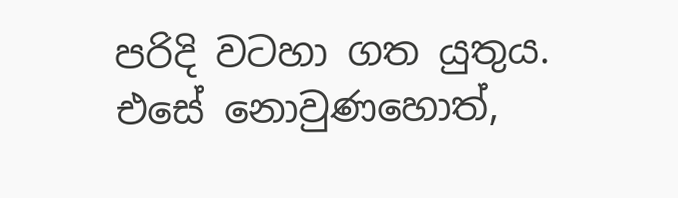පරිදි වටහා ගත යුතුය. එසේ නොවුණහොත්,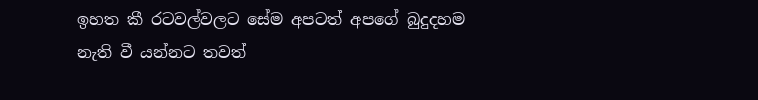ඉහත කී රටවල්වලට සේම අපටත් අපගේ බුදුදහම නැති වී යන්නට තවත්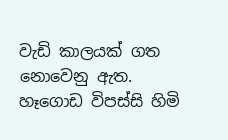වැඩි කාලයක් ගත නොවෙනු ඇත.
හෑගොඩ විපස්සි හිමි